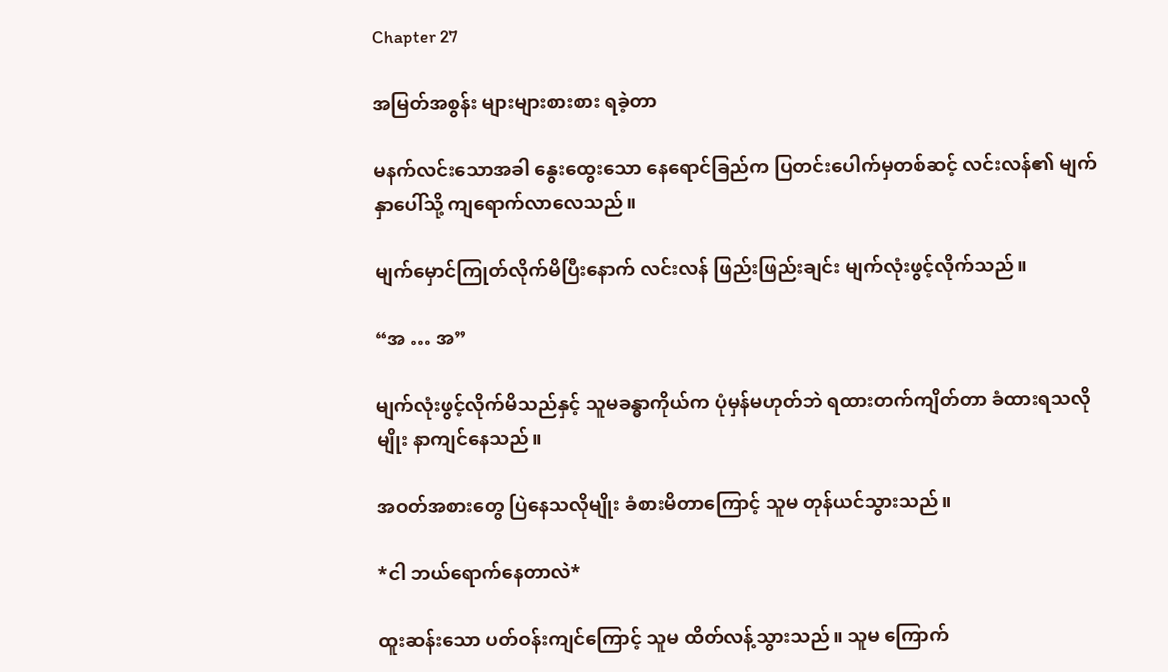Chapter 27

အမြတ်အစွန်း များများစားစား ရခဲ့တာ

မနက်လင်းသောအခါ နွေးထွေးသော နေရောင်ခြည်က ပြတင်းပေါက်မှတစ်ဆင့် လင်းလန်၏ မျက်နှာပေါ်သို့ ကျရောက်လာလေသည်။

မျက်မှောင်ကြုတ်လိုက်မိပြီးနောက် လင်းလန် ဖြည်းဖြည်းချင်း မျက်လုံးဖွင့်လိုက်သည်။

“အ … အ”

မျက်လုံးဖွင့်လိုက်မိသည်နှင့် သူမခန္ဓာကိုယ်က ပုံမှန်မဟုတ်ဘဲ ရထားတက်ကျိတ်တာ ခံထားရသလိုမျိုး နာကျင်နေသည်။

အဝတ်အစားတွေ ပြဲနေသလိုမျိုး ခံစားမိတာကြောင့် သူမ တုန်ယင်သွားသည်။

*ငါ ဘယ်ရောက်နေတာလဲ*

ထူးဆန်းသော ပတ်ဝန်းကျင်ကြောင့် သူမ ထိတ်လန့်သွားသည်။ သူမ ကြောက်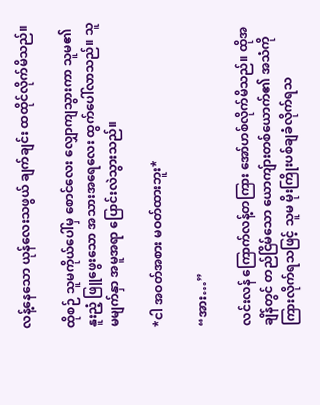လန့်နေသော ယုန်လေးသဖွယ် ချက်ချင်း ထထိုင်လိုက်မိသည်။

ထိုစဉ် သူမကိုယ်ပေါ်မှ စောင်လေး လျှောကျသွားကာ သူမ၏ နူးညံ့ ဖြူဖွေးသော အသားအရေလေး ထွက်ပေါ်လာသည်။ သူမမျက်နှာ အမူအရာ ပြောင်းလဲသွားသည်။

*ငါ အဝတ်အစား မဝတ်ထားဘူး*

“အား…”

လင်းလန် ကြောက်လန့်တကြား အော်ဟစ်လိုက်မိသည်။ ထိုအချိန်တွင် တည်ငြိမ်သော ယောကျ်ားတစ်ယောက်၏ အသံကို ကြားလိုက်ရသဖြင့် သူမ မိုးကြိုးပစ်ချခံလိုက်ရသ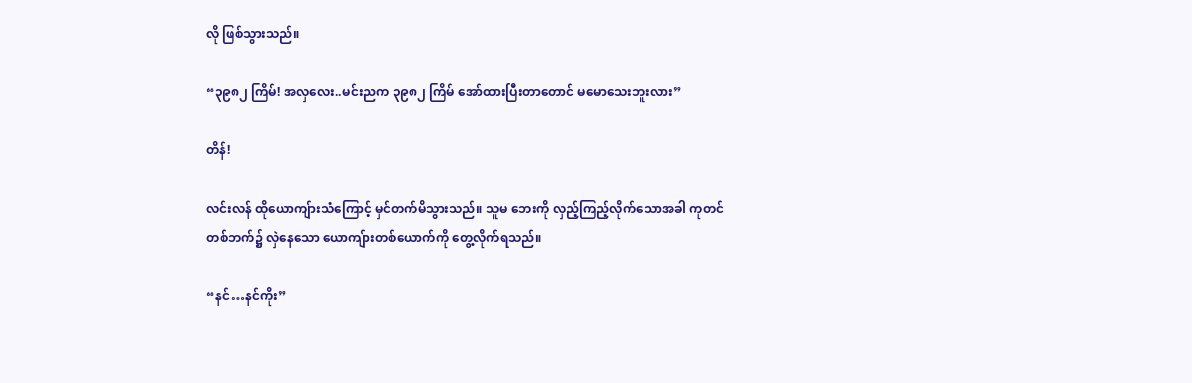လို ဖြစ်သွားသည်။

“၃၉၈၂ ကြိမ်! အလှလေး..မင်းညက ၃၉၈၂ ကြိမ် အော်ထားပြီးတာတောင် မမောသေးဘူးလား”

တိန်!

လင်းလန် ထိုယောကျ်ားသံကြောင့် မှင်တက်မိသွားသည်။ သူမ ဘေးကို လှည့်ကြည့်လိုက်သောအခါ ကုတင်တစ်ဘက်၌ လှဲနေသော ယောကျ်ားတစ်ယောက်ကို တွေ့လိုက်ရသည်။

“နင်…နင်ကိုး”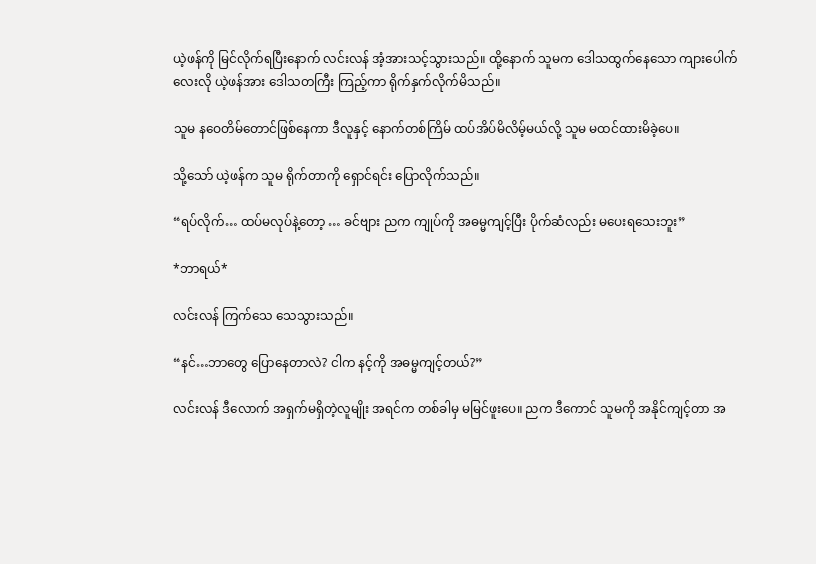ယဲ့ဖန်ကို မြင်လိုက်ရပြီးနောက် လင်းလန် အံ့အားသင့်သွားသည်။ ထို့နောက် သူမက ဒေါသထွက်နေသော ကျားပေါက်လေးလို ယဲ့ဖန်အား ဒေါသတကြီး ကြည့်ကာ ရိုက်နှက်လိုက်မိသည်။

သူမ နဝေတိမ်တောင်ဖြစ်နေကာ ဒီလူနှင့် နောက်တစ်ကြိမ် ထပ်အိပ်မိလိမ့်မယ်လို့ သူမ မထင်ထားမိခဲ့ပေ။

သို့သော် ယဲ့ဖန်က သူမ ရိုက်တာကို ရှောင်ရင်း ပြောလိုက်သည်။

“ရပ်လိုက်… ထပ်မလုပ်နဲ့တော့ … ခင်ဗျား ညက ကျုပ်ကို အဓမ္မကျင့်ပြီး ပိုက်ဆံလည်း မပေးရသေးဘူး”

*ဘာရယ်*

လင်းလန် ကြက်သေ သေသွားသည်။

“နင်…ဘာတွေ ပြောနေတာလဲ? ငါက နင့်ကို အဓမ္မကျင့်တယ်?”

လင်းလန် ဒီလောက် အရှက်မရှိတဲ့လူမျိုး အရင်က တစ်ခါမှ မမြင်ဖူးပေ။ ညက ဒီကောင် သူမကို အနိုင်ကျင့်တာ အ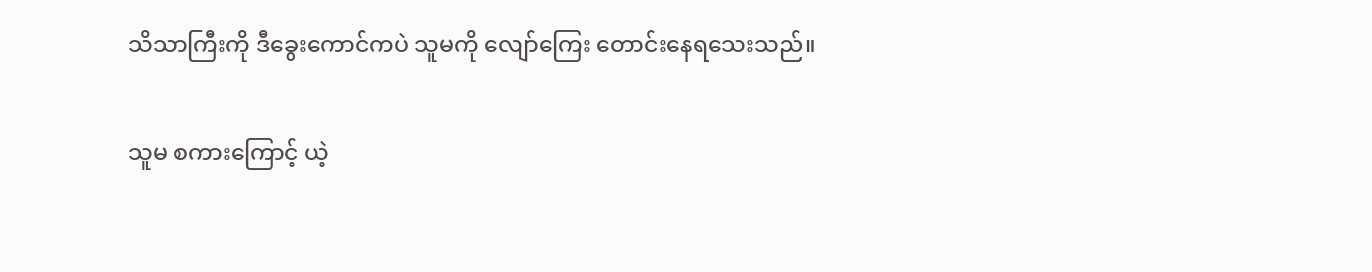သိသာကြီးကို ဒီခွေးကောင်ကပဲ သူမကို လျော်ကြေး တောင်းနေရသေးသည်။

သူမ စကားကြောင့် ယဲ့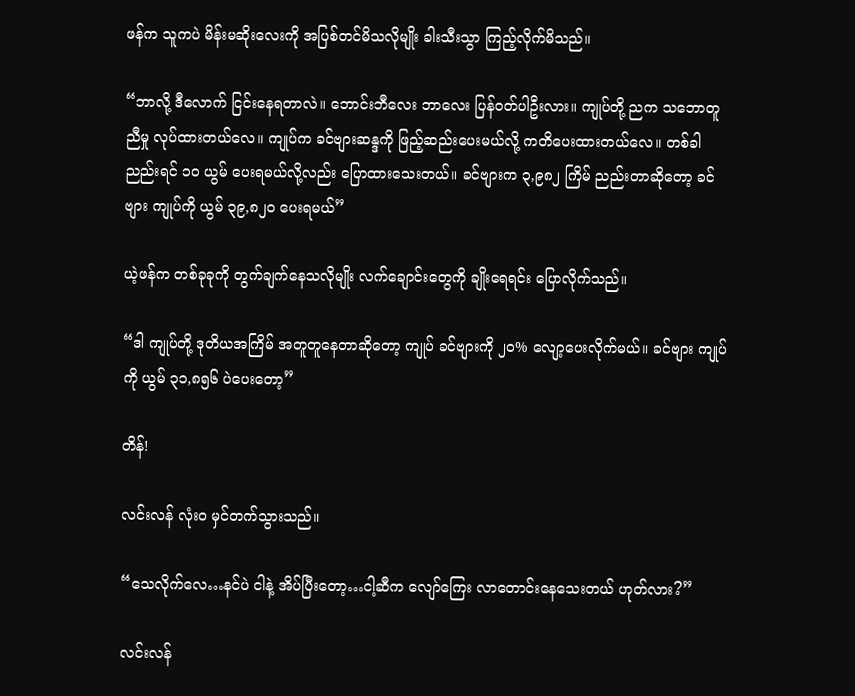ဖန်က သူကပဲ မိန်းမဆိုးလေးကို အပြစ်တင်မိသလိုမျိုး ခါးသီးသွာ ကြည့်လိုက်မိသည်။

“ဘာလို့ ဒီလောက် ငြင်းနေရတာလဲ။ ဘောင်းဘီလေး ဘာလေး ပြန်ဝတ်ပါဦးလား။ ကျုပ်တို့ ညက သဘောတူညီမှု လုပ်ထားတယ်လေ။ ကျုပ်က ခင်ဗျားဆန္ဒကို ဖြည့်ဆည်းပေးမယ်လို့ ကတိပေးထားတယ်လေ။ တစ်ခါညည်းရင် ၁၀ ယွမ် ပေးရမယ်လို့လည်း ပြောထားသေးတယ်။ ခင်ဗျားက ၃,၉၈၂ ကြိမ် ညည်းတာဆိုတော့ ခင်ဗျား ကျုပ်ကို ယွမ် ၃၉,၈၂၀ ပေးရမယ်”

ယဲ့ဖန်က တစ်ခုခုကို တွက်ချက်နေသလိုမျိုး လက်ချောင်းတွေကို ချိုးရေရင်း ပြောလိုက်သည်။

“ဒါ ကျုပ်တို့ ဒုတိယအကြိမ် အတူတူနေတာဆိုတော့ ကျုပ် ခင်ဗျားကို ၂၀% လျော့ပေးလိုက်မယ်။ ခင်ဗျား ကျုပ်ကို ယွမ် ၃၁,၈၅၆ ပဲပေးတော့”

တိန်!

လင်းလန် လုံးဝ မှင်တက်သွားသည်။

“သေလိုက်လေ…နင်ပဲ ငါနဲ့ အိပ်ပြီးတော့…ငါ့ဆီက လျော်ကြေး လာတောင်းနေသေးတယ် ဟုတ်လား?”

လင်းလန်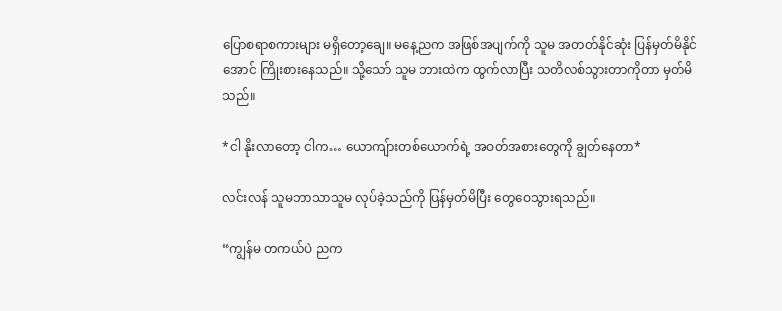ပြောစရာစကားများ မရှိတော့ချေ။ မနေ့ညက အဖြစ်အပျက်ကို သူမ အတတ်နိုင်ဆုံး ပြန်မှတ်မိနိုင်အောင် ကြိုးစားနေသည်။ သို့သော် သူမ ဘားထဲက ထွက်လာပြီး သတိလစ်သွားတာကိုတာ မှတ်မိသည်။

*ငါ နိုးလာတော့ ငါက… ယောကျ်ားတစ်ယောက်ရဲ့ အဝတ်အစားတွေကို ချွတ်နေတာ*

လင်းလန် သူမဘာသာသူမ လုပ်ခဲ့သည်ကို ပြန်မှတ်မိပြီး တွေဝေသွားရသည်။

“ကျွန်မ တကယ်ပဲ ညက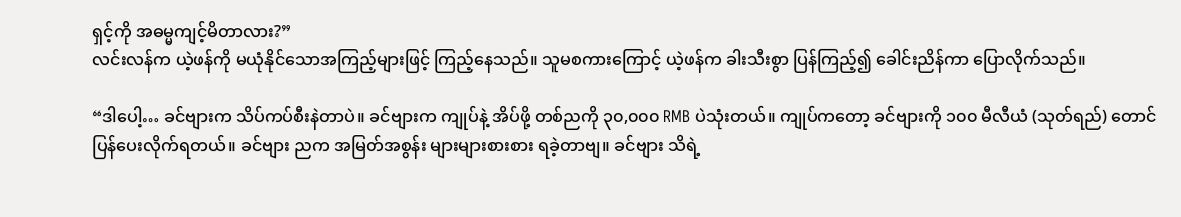ရှင့်ကို အဓမ္မကျင့်မိတာလား?”
လင်းလန်က ယဲ့ဖန်ကို မယုံနိုင်သောအကြည့်များဖြင့် ကြည့်နေသည်။ သူမစကားကြောင့် ယဲ့ဖန်က ခါးသီးစွာ ပြန်ကြည့်၍ ခေါင်းညိန်ကာ ပြောလိုက်သည်။

“ဒါပေါ့… ခင်ဗျားက သိပ်ကပ်စီးနဲတာပဲ။ ခင်ဗျားက ကျုပ်နဲ့ အိပ်ဖို့ တစ်ညကို ၃၀,၀၀၀ RMB ပဲသုံးတယ်။ ကျုပ်ကတော့ ခင်ဗျားကို ၁၀၀ မီလီယံ (သုတ်ရည်) တောင် ပြန်ပေးလိုက်ရတယ်။ ခင်ဗျား ညက အမြတ်အစွန်း များများစားစား ရခဲ့တာဗျ။ ခင်ဗျား သိရဲ့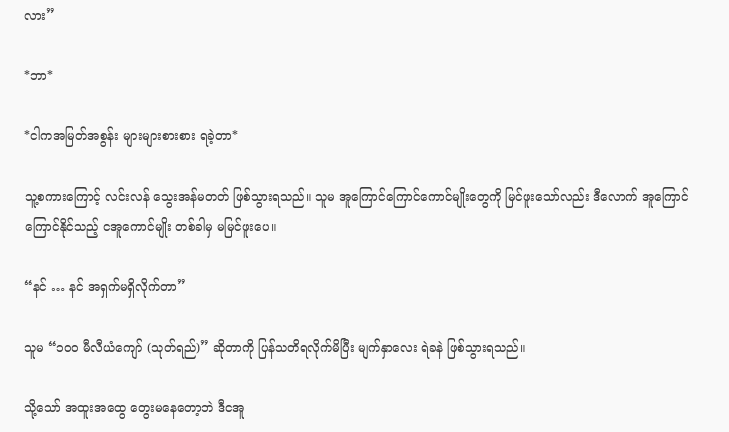လား”

*ဘာ*

*ငါကအမြတ်အစွန်း များများစားစား ရခဲ့တာ*

သူ့စကားကြောင့် လင်းလန် သွေးအန်မတတ် ဖြစ်သွားရသည်။ သူမ အူကြောင်ကြောင်ကောင်မျိုးတွေကို မြင်ဖူးသော်လည်း ဒီလောက် အူကြောင်ကြောင်နိုင်သည့် ငအူကောင်မျိုး တစ်ခါမှ မမြင်ဖူးပေ။

“နင် … နင် အရှက်မရှိလိုက်တာ”

သူမ “၁၀၀ မီလီယံကျော် (သုတ်ရည်)” ဆိုတာကို ပြန်သတိရလိုက်မိပြီး မျက်နှာလေး ရဲခနဲ ဖြစ်သွားရသည်။

သို့သော် အထူးအထွေ တွေးမနေတော့ဘဲ ဒီငအူ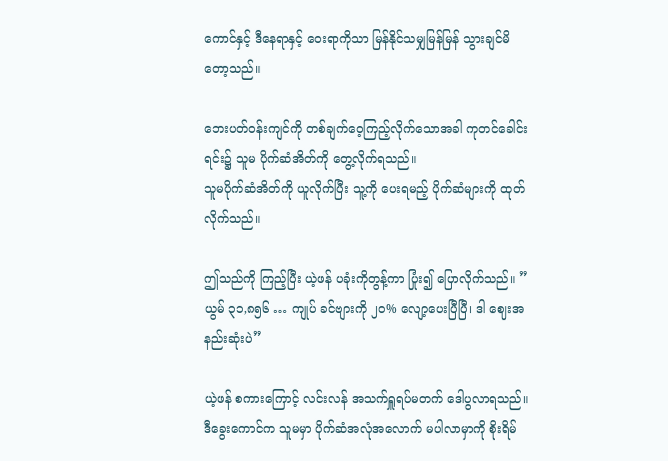ကောင်နှင့် ဒီနေရာနှင့် ဝေးရာကိုသာ မြန်နိုင်သမျှမြန်မြန် သွားချင်မိတော့သည်။

ဘေးပတ်ဝန်းကျင်ကို တစ်ချက်ဝေ့ကြည့်လိုက်သောအခါ ကုတင်ခေါင်းရင်း၌ သူမ ပိုက်ဆံအိတ်ကို တွေ့လိုက်ရသည်။
သူမပိုက်ဆံအိတ်ကို ယူလိုက်ပြီး သူ့ကို ပေးရမည့် ပိုက်ဆံများကို ထုတ်လိုက်သည်။

ဤသည်ကို ကြည့်ပြီး ယဲ့ဖန် ပခုံးကိုတွန့်ကာ ပြုံး၍ ပြောလိုက်သည်။ ” ယွမ် ၃၁,၈၅၆ … ကျုပ် ခင်ဗျားကို ၂၀% လျော့ပေးပြီပြီ၊ ဒါ ဈေးအနည်းဆုံးပဲ”

ယဲ့ဖန် စကားကြောင့် လင်းလန် အသက်ရှူရပ်မတက် ဒေါပွလာရသည်။ ဒီခွေးကောင်က သူမမှာ ပိုက်ဆံအလုံအလောက် မပါလာမှာကို စိုးရိမ်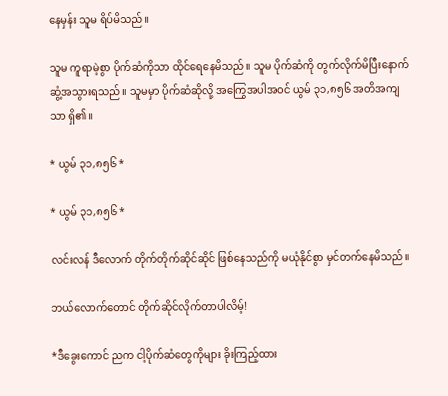နေမှန်း သူမ ရိပ်မိသည်။

သူမ ကူရာမဲ့စွာ ပိုက်ဆံကိုသာ ထိုင်ရေနေမိသည်။ သူမ ပိုက်ဆံကို တွက်လိုက်မိပြီးနောက် ဆွံ့အသွားရသည်။ သူမမှာ ပိုက်ဆံဆိုလို့ အကြွေအပါအဝင် ယွမ် ၃၁,၈၅၆ အတိအကျသာ ရှိ၏။

* ယွမ် ၃၁,၈၅၆ *

* ယွမ် ၃၁,၈၅၆ *

လင်းလန် ဒီလောက် တိုက်တိုက်ဆိုင်ဆိုင် ဖြစ်နေသည်ကို မယုံနိုင်စွာ မှင်တက်နေမိသည်။

ဘယ်လောက်တောင် တိုက်ဆိုင်လိုက်တာပါလိမ့်!

*ဒီခွေးကောင် ညက ငါ့ပိုက်ဆံတွေကိုများ ခိုးကြည့်ထား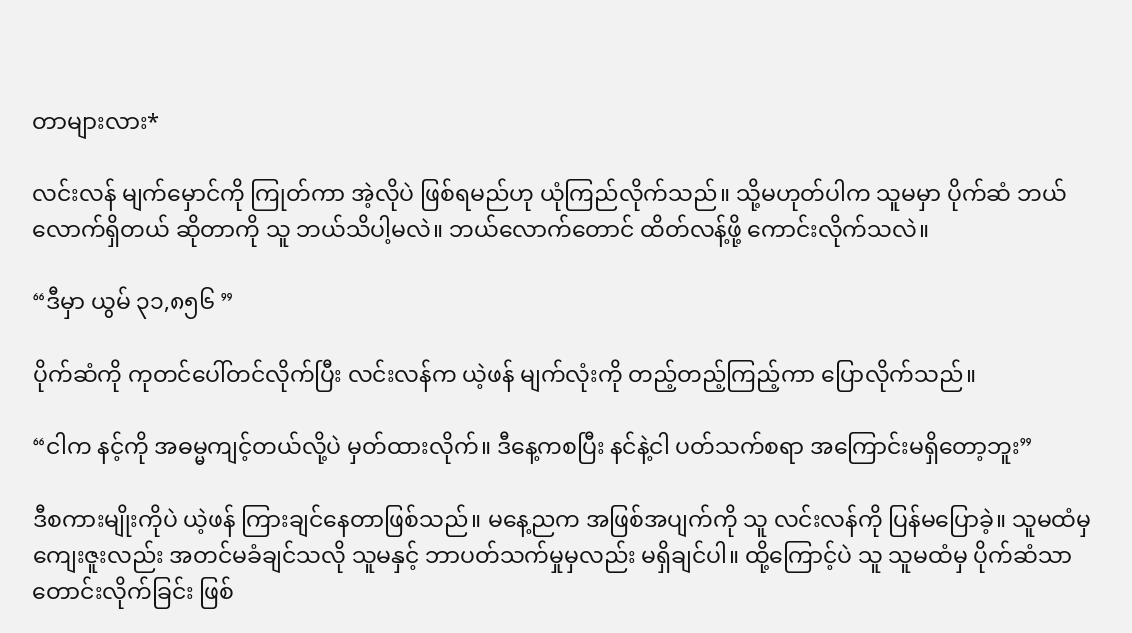တာများလား*

လင်းလန် မျက်မှောင်ကို ကြုတ်ကာ အဲ့လိုပဲ ဖြစ်ရမည်ဟု ယုံကြည်လိုက်သည်။ သို့မဟုတ်ပါက သူမမှာ ပိုက်ဆံ ဘယ်လောက်ရှိတယ် ဆိုတာကို သူ ဘယ်သိပါ့မလဲ။ ဘယ်လောက်တောင် ထိတ်လန့်ဖို့ ကောင်းလိုက်သလဲ။

“ဒီမှာ ယွမ် ၃၁,၈၅၆ ”

ပိုက်ဆံကို ကုတင်ပေါ်တင်လိုက်ပြီး လင်းလန်က ယဲ့ဖန် မျက်လုံးကို တည့်တည့်ကြည့်ကာ ပြောလိုက်သည်။

“ငါက နင့်ကို အဓမ္မကျင့်တယ်လို့ပဲ မှတ်ထားလိုက်။ ဒီနေ့ကစပြီး နင်နဲ့ငါ ပတ်သက်စရာ အကြောင်းမရှိတော့ဘူး”

ဒီစကားမျိုးကိုပဲ ယဲ့ဖန် ကြားချင်နေတာဖြစ်သည်။ မနေ့ညက အဖြစ်အပျက်ကို သူ လင်းလန်ကို ပြန်မပြောခဲ့။ သူမထံမှ ကျေးဇူးလည်း အတင်မခံချင်သလို သူမနှင့် ဘာပတ်သက်မှုမှလည်း မရှိချင်ပါ။ ထို့ကြောင့်ပဲ သူ သူမထံမှ ပိုက်ဆံသာ တောင်းလိုက်ခြင်း ဖြစ်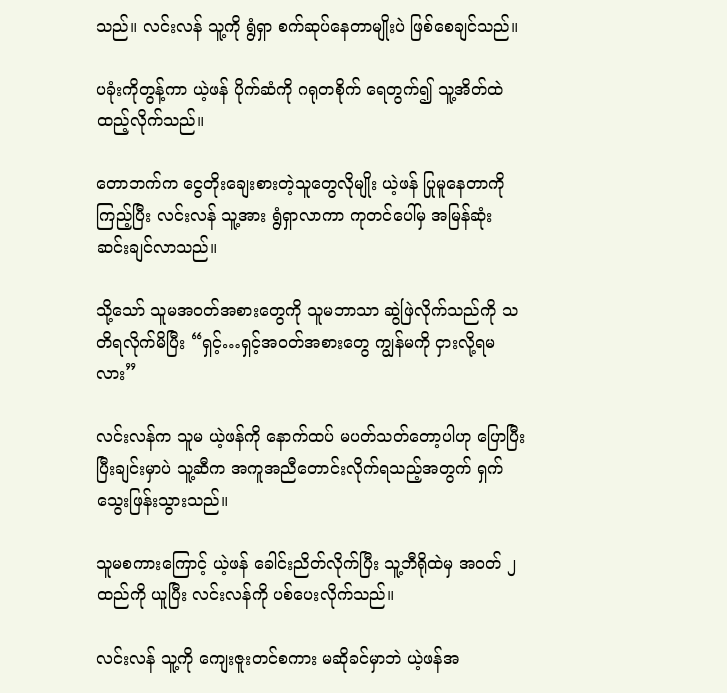သည်။ လင်းလန် သူ့ကို ရွံရှာ စက်ဆုပ်နေတာမျိုးပဲ ဖြစ်စေချင်သည်။

ပခုံးကိုတွန့်ကာ ယဲ့ဖန် ပိုက်ဆံကို ဂရုတစိုက် ရေတွက်၍ သူ့အိတ်ထဲ ထည့်လိုက်သည်။

တောဘက်က ငွေတိုးချေးစားတဲ့သူတွေလိုမျိုး ယဲ့ဖန် ပြုမူနေတာကို ကြည့်ပြီး လင်းလန် သူ့အား ရွံရှာလာကာ ကုတင်ပေါ်မှ အမြန်ဆုံး ဆင်းချင်လာသည်။

သို့သော် သူမအဝတ်အစားတွေကို သူမဘာသာ ဆွဲဖြဲလိုက်သည်ကို သတိရလိုက်မိပြီး “ရှင့်…ရှင့်အဝတ်အစားတွေ ကျွန်မကို ငှားလို့ရမလား”

လင်းလန်က သူမ ယဲ့ဖန်ကို နောက်ထပ် မပတ်သတ်တော့ပါဟု ပြောပြီးပြီးချင်းမှာပဲ သူ့ဆီက အကူအညီတောင်းလိုက်ရသည့်အတွက် ရှက်သွေးဖြန်းသွားသည်။

သူမစကားကြောင့် ယဲ့ဖန် ခေါင်းညိတ်လိုက်ပြီး သူ့ဘီရိုထဲမှ အဝတ် ၂ထည်ကို ယူပြီး လင်းလန်ကို ပစ်ပေးလိုက်သည်။

လင်းလန် သူ့ကို ကျေးဇူးတင်စကား မဆိုခင်မှာဘဲ ယဲ့ဖန်အ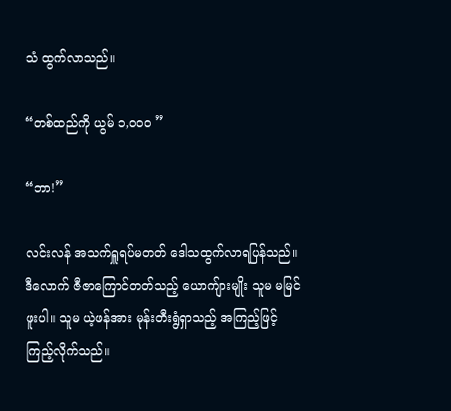သံ ထွက်လာသည်။

“တစ်ထည်ကို ယွမ် ၁,၀၀၀ ”

“ဘာ!”

လင်းလန် အသက်ရှူရပ်မတတ် ဒေါသထွက်လာရပြန်သည်။ ဒီလောက် ဇီဇာကြောင်တတ်သည့် ယောကျ်ားမျိုး သူမ မမြင်ဖူးပါ။ သူမ ယဲ့ဖန်အား မုန်းတီးရွံရှာသည့် အကြည့်ဖြင့် ကြည့်လိုက်သည်။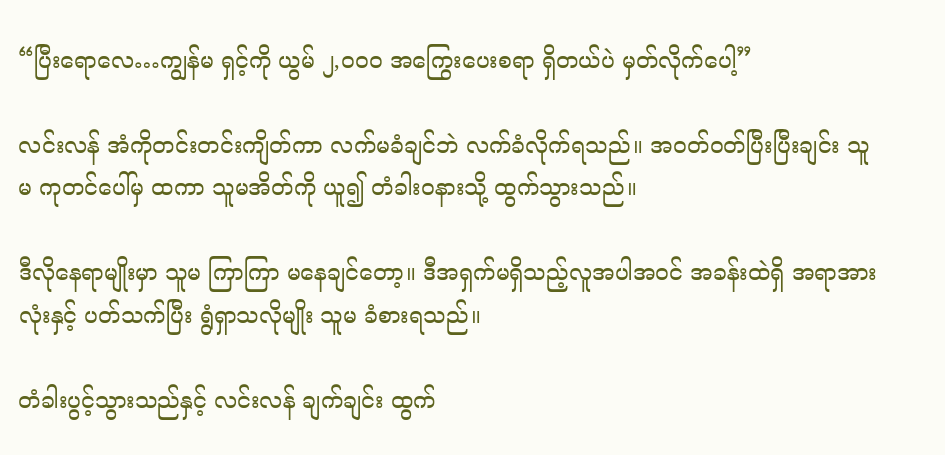“ပြီးရောလေ…ကျွန်မ ရှင့်ကို ယွမ် ၂,၀၀၀ အကြွေးပေးစရာ ရှိတယ်ပဲ မှတ်လိုက်ပေါ့”

လင်းလန် အံကိုတင်းတင်းကျိတ်ကာ လက်မခံချင်ဘဲ လက်ခံလိုက်ရသည်။ အဝတ်ဝတ်ပြီးပြီးချင်း သူမ ကုတင်ပေါ်မှ ထကာ သူမအိတ်ကို ယူ၍ တံခါးဝနားသို့ ထွက်သွားသည်။

ဒီလိုနေရာမျိုးမှာ သူမ ကြာကြာ မနေချင်တော့။ ဒီအရှက်မရှိသည့်လူအပါအဝင် အခန်းထဲရှိ အရာအားလုံးနှင့် ပတ်သက်ပြီး ရွံရှာသလိုမျိုး သူမ ခံစားရသည်။

တံခါးပွင့်သွားသည်နှင့် လင်းလန် ချက်ချင်း ထွက်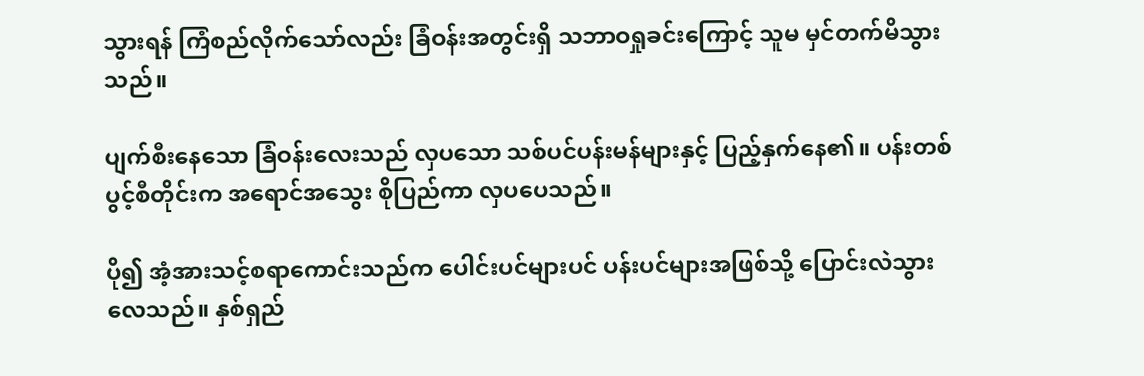သွားရန် ကြံစည်လိုက်သော်လည်း ခြံဝန်းအတွင်းရှိ သဘာဝရှုခင်းကြောင့် သူမ မှင်တက်မိသွားသည်။

ပျက်စီးနေသော ခြံဝန်းလေးသည် လှပသော သစ်ပင်ပန်းမန်များနှင့် ပြည့်နှက်နေ၏။ ပန်းတစ်ပွင့်စီတိုင်းက အရောင်အသွေး စိုပြည်ကာ လှပပေသည်။

ပို၍ အံ့အားသင့်စရာကောင်းသည်က ပေါင်းပင်များပင် ပန်းပင်များအဖြစ်သို့ ပြောင်းလဲသွားလေသည်။ နှစ်ရှည်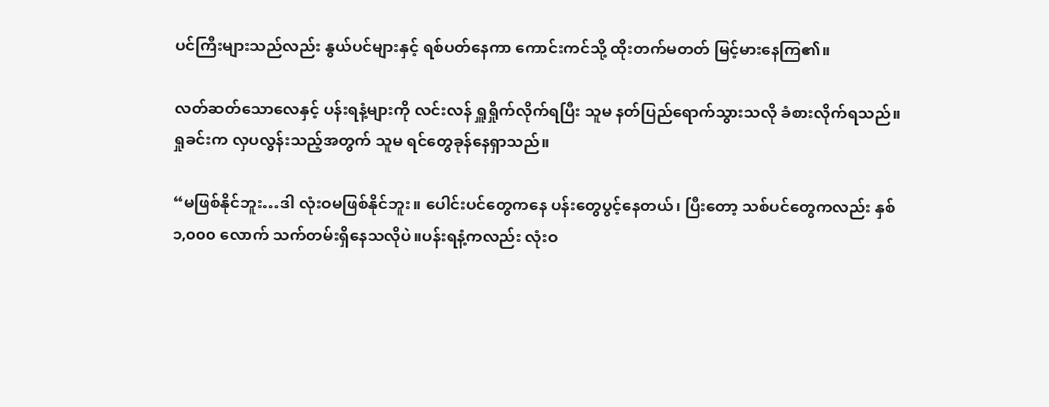ပင်ကြီးများသည်လည်း နွယ်ပင်များနှင့် ရစ်ပတ်နေကာ ကောင်းကင်သို့ ထိုးတက်မတတ် မြင့်မားနေကြ၏။

လတ်ဆတ်သောလေနှင့် ပန်းရနံ့များကို လင်းလန် ရှူရှိုက်လိုက်ရပြီး သူမ နတ်ပြည်ရောက်သွားသလို ခံစားလိုက်ရသည်။ ရှုခင်းက လှပလွန်းသည့်အတွက် သူမ ရင်တွေခုန်နေရှာသည်။

“မဖြစ်နိုင်ဘူး…ဒါ လုံးဝမဖြစ်နိုင်ဘူး။ ပေါင်းပင်တွေကနေ ပန်းတွေပွင့်နေတယ်၊ ပြီးတော့ သစ်ပင်တွေကလည်း နှစ် ၁,၀၀၀ လောက် သက်တမ်းရှိနေသလိုပဲ။ပန်းရနံ့ကလည်း လုံးဝ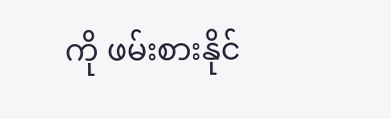ကို ဖမ်းစားနိုင်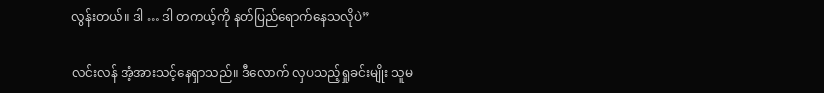လွန်းတယ်။ ဒါ … ဒါ တကယ့်ကို နတ်ပြည်ရောက်နေသလိုပဲ”

လင်းလန် အံ့အားသင့်နေရှာသည်။ ဒီလောက် လှပသည့်ရှုခင်းမျိုး သူမ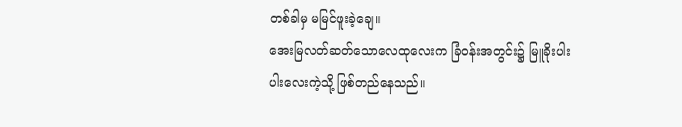တစ်ခါမှ မမြင်ဖူးခဲ့ချေ။
အေးမြလတ်ဆတ်သောလေထုလေးက ခြံဝန်းအတွင်း၌ မြူခိုးပါးပါးလေးကဲ့သို့ ဖြစ်တည်နေသည်။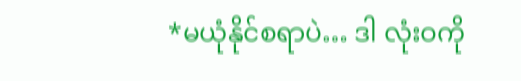*မယုံနိုင်စရာပဲ… ဒါ လုံးဝကို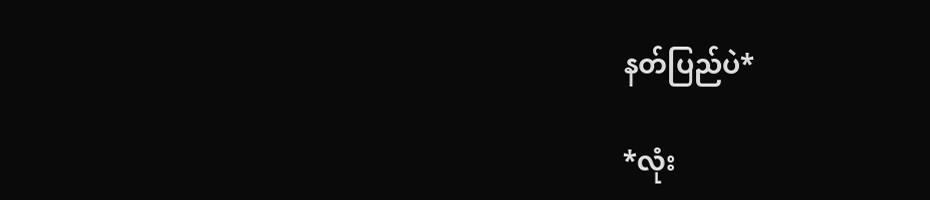နတ်ပြည်ပဲ*

*လုံး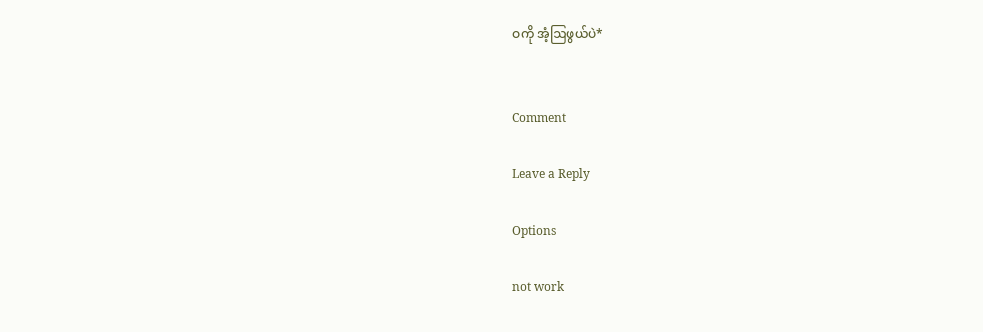ဝကို အံ့ဩဖွယ်ပဲ*


Comment

Leave a Reply

Options

not work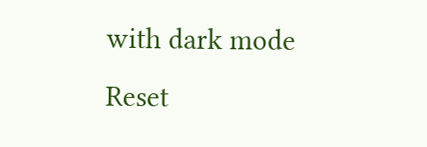with dark mode
Reset